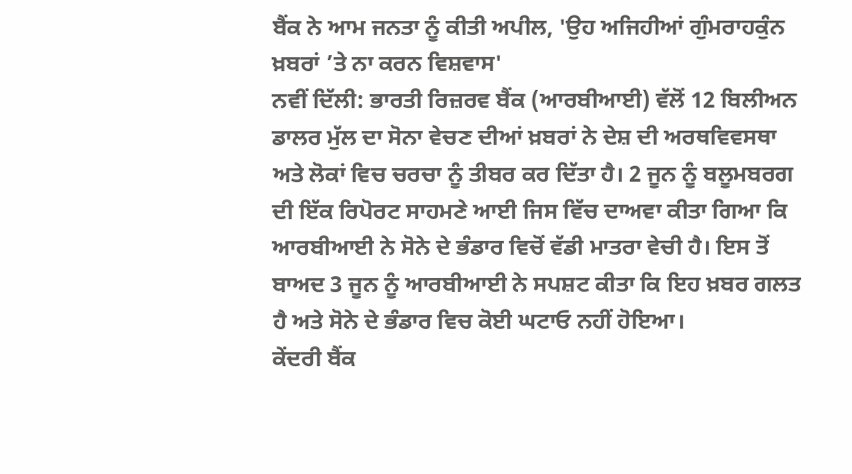ਬੈਂਕ ਨੇ ਆਮ ਜਨਤਾ ਨੂੰ ਕੀਤੀ ਅਪੀਲ, 'ਉਹ ਅਜਿਹੀਆਂ ਗੁੰਮਰਾਹਕੁੰਨ ਖ਼ਬਰਾਂ ’ਤੇ ਨਾ ਕਰਨ ਵਿਸ਼ਵਾਸ'
ਨਵੀਂ ਦਿੱਲੀ: ਭਾਰਤੀ ਰਿਜ਼ਰਵ ਬੈਂਕ (ਆਰਬੀਆਈ) ਵੱਲੋਂ 12 ਬਿਲੀਅਨ ਡਾਲਰ ਮੁੱਲ ਦਾ ਸੋਨਾ ਵੇਚਣ ਦੀਆਂ ਖ਼ਬਰਾਂ ਨੇ ਦੇਸ਼ ਦੀ ਅਰਥਵਿਵਸਥਾ ਅਤੇ ਲੋਕਾਂ ਵਿਚ ਚਰਚਾ ਨੂੰ ਤੀਬਰ ਕਰ ਦਿੱਤਾ ਹੈ। 2 ਜੂਨ ਨੂੰ ਬਲੂਮਬਰਗ ਦੀ ਇੱਕ ਰਿਪੋਰਟ ਸਾਹਮਣੇ ਆਈ ਜਿਸ ਵਿੱਚ ਦਾਅਵਾ ਕੀਤਾ ਗਿਆ ਕਿ ਆਰਬੀਆਈ ਨੇ ਸੋਨੇ ਦੇ ਭੰਡਾਰ ਵਿਚੋਂ ਵੱਡੀ ਮਾਤਰਾ ਵੇਚੀ ਹੈ। ਇਸ ਤੋਂ ਬਾਅਦ 3 ਜੂਨ ਨੂੰ ਆਰਬੀਆਈ ਨੇ ਸਪਸ਼ਟ ਕੀਤਾ ਕਿ ਇਹ ਖ਼ਬਰ ਗਲਤ ਹੈ ਅਤੇ ਸੋਨੇ ਦੇ ਭੰਡਾਰ ਵਿਚ ਕੋਈ ਘਟਾਓ ਨਹੀਂ ਹੋਇਆ।
ਕੇਂਦਰੀ ਬੈਂਕ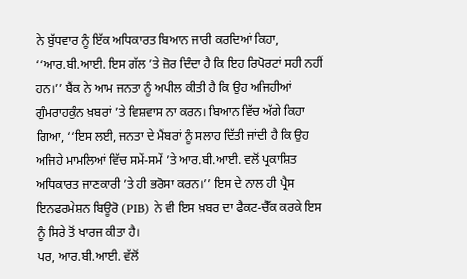ਨੇ ਬੁੱਧਵਾਰ ਨੂੰ ਇੱਕ ਅਧਿਕਾਰਤ ਬਿਆਨ ਜਾਰੀ ਕਰਦਿਆਂ ਕਿਹਾ, ‘‘ਆਰ.ਬੀ.ਆਈ. ਇਸ ਗੱਲ ’ਤੇ ਜ਼ੋਰ ਦਿੰਦਾ ਹੈ ਕਿ ਇਹ ਰਿਪੋਰਟਾਂ ਸਹੀ ਨਹੀਂ ਹਨ।’’ ਬੈਂਕ ਨੇ ਆਮ ਜਨਤਾ ਨੂੰ ਅਪੀਲ ਕੀਤੀ ਹੈ ਕਿ ਉਹ ਅਜਿਹੀਆਂ ਗੁੰਮਰਾਹਕੁੰਨ ਖ਼ਬਰਾਂ ’ਤੇ ਵਿਸ਼ਵਾਸ ਨਾ ਕਰਨ। ਬਿਆਨ ਵਿੱਚ ਅੱਗੇ ਕਿਹਾ ਗਿਆ, ‘‘ਇਸ ਲਈ, ਜਨਤਾ ਦੇ ਮੈਂਬਰਾਂ ਨੂੰ ਸਲਾਹ ਦਿੱਤੀ ਜਾਂਦੀ ਹੈ ਕਿ ਉਹ ਅਜਿਹੇ ਮਾਮਲਿਆਂ ਵਿੱਚ ਸਮੇਂ-ਸਮੇਂ ’ਤੇ ਆਰ.ਬੀ.ਆਈ. ਵਲੋਂ ਪ੍ਰਕਾਸ਼ਿਤ ਅਧਿਕਾਰਤ ਜਾਣਕਾਰੀ ’ਤੇ ਹੀ ਭਰੋਸਾ ਕਰਨ।’’ ਇਸ ਦੇ ਨਾਲ ਹੀ ਪ੍ਰੈਸ ਇਨਫਰਮੇਸ਼ਨ ਬਿਊਰੋ (PIB) ਨੇ ਵੀ ਇਸ ਖ਼ਬਰ ਦਾ ਫੈਕਟ-ਚੈੱਕ ਕਰਕੇ ਇਸ ਨੂੰ ਸਿਰੇ ਤੋਂ ਖਾਰਜ ਕੀਤਾ ਹੈ।
ਪਰ, ਆਰ.ਬੀ.ਆਈ. ਵੱਲੋਂ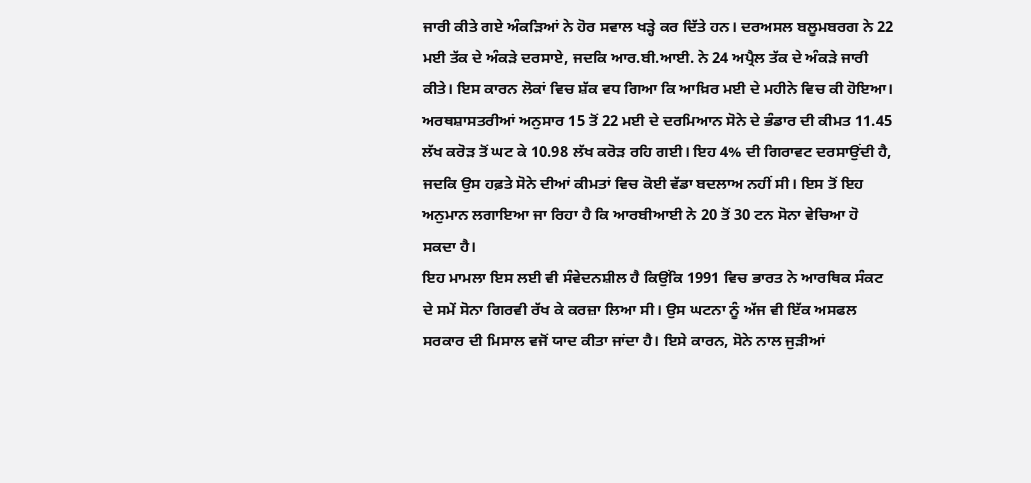ਜਾਰੀ ਕੀਤੇ ਗਏ ਅੰਕੜਿਆਂ ਨੇ ਹੋਰ ਸਵਾਲ ਖੜ੍ਹੇ ਕਰ ਦਿੱਤੇ ਹਨ। ਦਰਅਸਲ ਬਲੂਮਬਰਗ ਨੇ 22 ਮਈ ਤੱਕ ਦੇ ਅੰਕੜੇ ਦਰਸਾਏ, ਜਦਕਿ ਆਰ.ਬੀ.ਆਈ. ਨੇ 24 ਅਪ੍ਰੈਲ ਤੱਕ ਦੇ ਅੰਕੜੇ ਜਾਰੀ ਕੀਤੇ। ਇਸ ਕਾਰਨ ਲੋਕਾਂ ਵਿਚ ਸ਼ੱਕ ਵਧ ਗਿਆ ਕਿ ਆਖ਼ਿਰ ਮਈ ਦੇ ਮਹੀਨੇ ਵਿਚ ਕੀ ਹੋਇਆ। ਅਰਥਸ਼ਾਸਤਰੀਆਂ ਅਨੁਸਾਰ 15 ਤੋਂ 22 ਮਈ ਦੇ ਦਰਮਿਆਨ ਸੋਨੇ ਦੇ ਭੰਡਾਰ ਦੀ ਕੀਮਤ 11.45 ਲੱਖ ਕਰੋੜ ਤੋਂ ਘਟ ਕੇ 10.98 ਲੱਖ ਕਰੋੜ ਰਹਿ ਗਈ। ਇਹ 4% ਦੀ ਗਿਰਾਵਟ ਦਰਸਾਉਂਦੀ ਹੈ, ਜਦਕਿ ਉਸ ਹਫ਼ਤੇ ਸੋਨੇ ਦੀਆਂ ਕੀਮਤਾਂ ਵਿਚ ਕੋਈ ਵੱਡਾ ਬਦਲਾਅ ਨਹੀਂ ਸੀ। ਇਸ ਤੋਂ ਇਹ ਅਨੁਮਾਨ ਲਗਾਇਆ ਜਾ ਰਿਹਾ ਹੈ ਕਿ ਆਰਬੀਆਈ ਨੇ 20 ਤੋਂ 30 ਟਨ ਸੋਨਾ ਵੇਚਿਆ ਹੋ ਸਕਦਾ ਹੈ।
ਇਹ ਮਾਮਲਾ ਇਸ ਲਈ ਵੀ ਸੰਵੇਦਨਸ਼ੀਲ ਹੈ ਕਿਉਂਕਿ 1991 ਵਿਚ ਭਾਰਤ ਨੇ ਆਰਥਿਕ ਸੰਕਟ ਦੇ ਸਮੇਂ ਸੋਨਾ ਗਿਰਵੀ ਰੱਖ ਕੇ ਕਰਜ਼ਾ ਲਿਆ ਸੀ। ਉਸ ਘਟਨਾ ਨੂੰ ਅੱਜ ਵੀ ਇੱਕ ਅਸਫਲ ਸਰਕਾਰ ਦੀ ਮਿਸਾਲ ਵਜੋਂ ਯਾਦ ਕੀਤਾ ਜਾਂਦਾ ਹੈ। ਇਸੇ ਕਾਰਨ, ਸੋਨੇ ਨਾਲ ਜੁੜੀਆਂ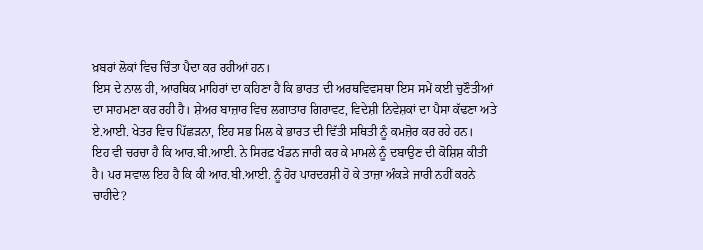ਖ਼ਬਰਾਂ ਲੋਕਾਂ ਵਿਚ ਚਿੰਤਾ ਪੈਦਾ ਕਰ ਰਹੀਆਂ ਹਨ।
ਇਸ ਦੇ ਨਾਲ ਹੀ, ਆਰਥਿਕ ਮਾਹਿਰਾਂ ਦਾ ਕਹਿਣਾ ਹੈ ਕਿ ਭਾਰਤ ਦੀ ਅਰਥਵਿਵਸਥਾ ਇਸ ਸਮੇਂ ਕਈ ਚੁਣੌਤੀਆਂ ਦਾ ਸਾਹਮਣਾ ਕਰ ਰਹੀ ਹੈ। ਸ਼ੇਅਰ ਬਾਜ਼ਾਰ ਵਿਚ ਲਗਾਤਾਰ ਗਿਰਾਵਟ, ਵਿਦੇਸ਼ੀ ਨਿਵੇਸ਼ਕਾਂ ਦਾ ਪੈਸਾ ਕੱਢਣਾ ਅਤੇ ਏ.ਆਈ. ਖੇਤਰ ਵਿਚ ਪਿੱਛੜਨਾ, ਇਹ ਸਭ ਮਿਲ ਕੇ ਭਾਰਤ ਦੀ ਵਿੱਤੀ ਸਥਿਤੀ ਨੂੰ ਕਮਜ਼ੋਰ ਕਰ ਰਹੇ ਹਨ।
ਇਹ ਵੀ ਚਰਚਾ ਹੈ ਕਿ ਆਰ.ਬੀ.ਆਈ. ਨੇ ਸਿਰਫ਼ ਖੰਡਨ ਜਾਰੀ ਕਰ ਕੇ ਮਾਮਲੇ ਨੂੰ ਦਬਾਉਣ ਦੀ ਕੋਸ਼ਿਸ਼ ਕੀਤੀ ਹੈ। ਪਰ ਸਵਾਲ ਇਹ ਹੈ ਕਿ ਕੀ ਆਰ.ਬੀ.ਆਈ. ਨੂੰ ਹੋਰ ਪਾਰਦਰਸ਼ੀ ਹੋ ਕੇ ਤਾਜ਼ਾ ਅੰਕੜੇ ਜਾਰੀ ਨਹੀਂ ਕਰਨੇ ਚਾਹੀਦੇ?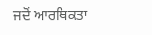ਜਦੋਂ ਆਰਥਿਕਤਾ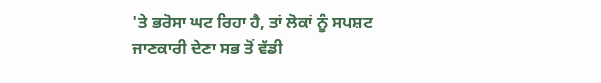'ਤੇ ਭਰੋਸਾ ਘਟ ਰਿਹਾ ਹੈ, ਤਾਂ ਲੋਕਾਂ ਨੂੰ ਸਪਸ਼ਟ ਜਾਣਕਾਰੀ ਦੇਣਾ ਸਭ ਤੋਂ ਵੱਡੀ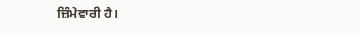ਜ਼ਿੰਮੇਵਾਰੀ ਹੈ।